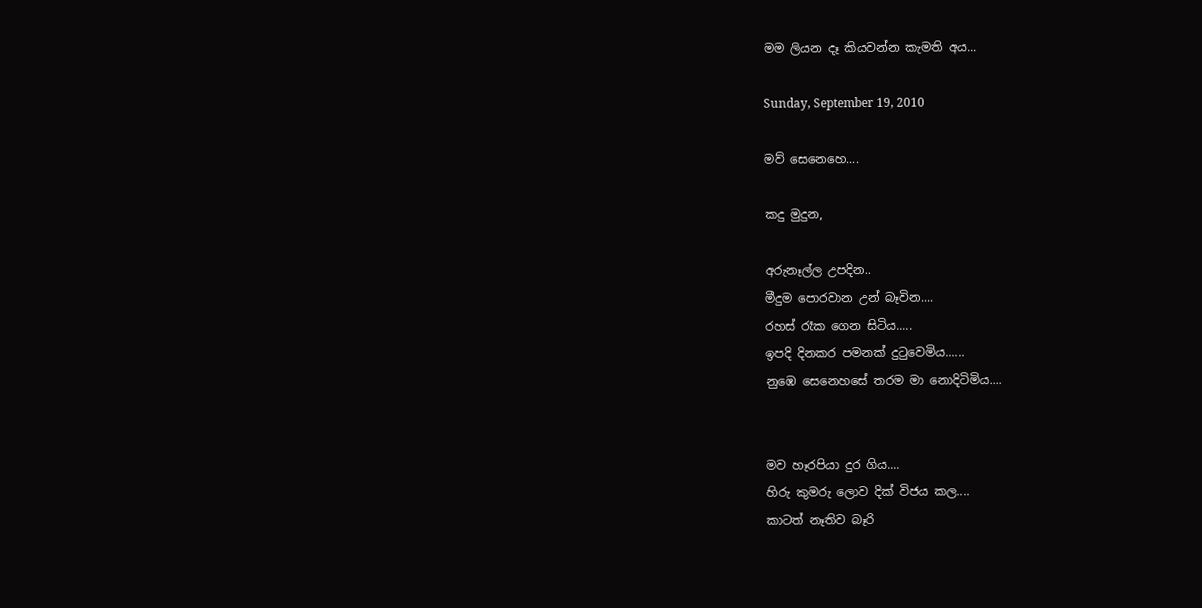මම ලියන දෑ කියවන්න කැමති අය...

Sunday, September 19, 2010

මව් සෙනෙහෙ....

කදු මුදුන,

අරුනෑල්ල උපදින..
මීදුම පොරවාන උන් බෑවින....
රහස් රෑක ගෙන සිටිය.....
ඉපදි දිනකර පමනක් දුටුවෙමිය......
නුඹෙ සෙනෙහසේ තරම මා නොදිටිමිය....


මව හෑරපියා දුර ගිය....
හිරු කුමරු ලොව දික් විජය කල....
කාටත් නෑතිව බෑරි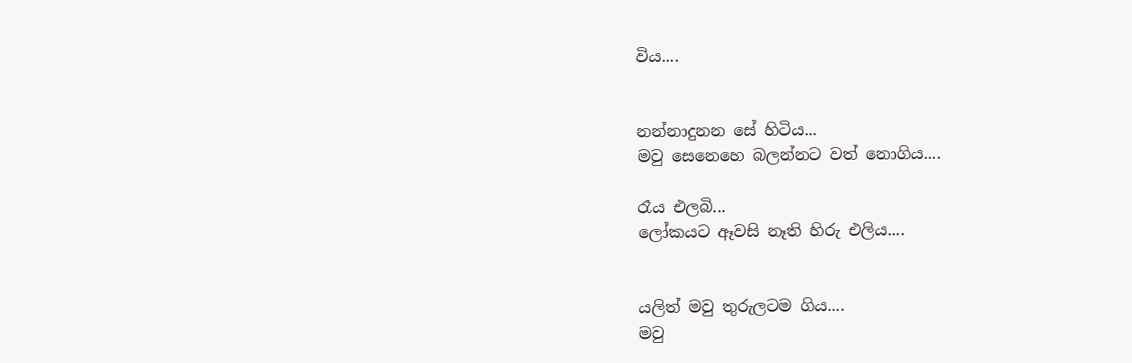විය....


නන්නාදුනන සේ හිටිය...
මවු සෙනෙහෙ බලන්නට වත් නොගිය....

රෑය එලබි...
ලෝකයට ඈවසි නෑති හිරු එලිය....


යලිත් මවු තුරුලටම ගිය....
මවු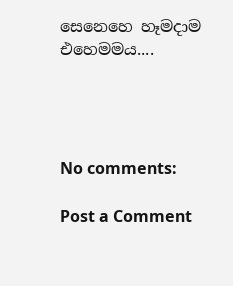සෙනෙහෙ හෑමදාම එහෙමමය....




No comments:

Post a Comment